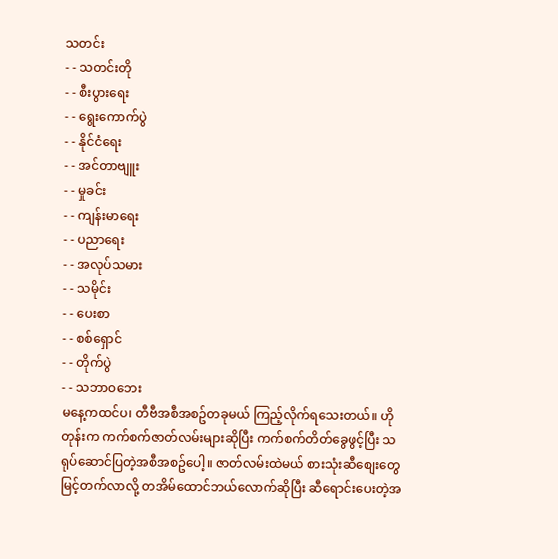သတင်း
- - သတင်းတို
- - စီးပွားရေး
- - ရွေးကောက်ပွဲ
- - နိုင်ငံရေး
- - အင်တာဗျူး
- - မှုခင်း
- - ကျန်းမာရေး
- - ပညာရေး
- - အလုပ်သမား
- - သမိုင်း
- - ပေးစာ
- - စစ်ရှောင်
- - တိုက်ပွဲ
- - သဘာဝဘေး
မနေ့ကထင်ပ၊ တီဗီအစီအစဥ်တခုမယ် ကြည့်လိုက်ရသေးတယ်။ ဟိုတုန်းက ကက်စက်ဇာတ်လမ်းများဆိုပြီး ကက်စက်တိတ်ခွေဖွင့်ပြီး သရုပ်ဆောင်ပြတဲ့အစီအစဥ်ပေါ့။ ဇာတ်လမ်းထဲမယ် စားသုံးဆီစျေးတွေမြင့်တက်လာလို့ တအိမ်ထောင်ဘယ်လောက်ဆိုပြီး ဆီရောင်းပေးတဲ့အ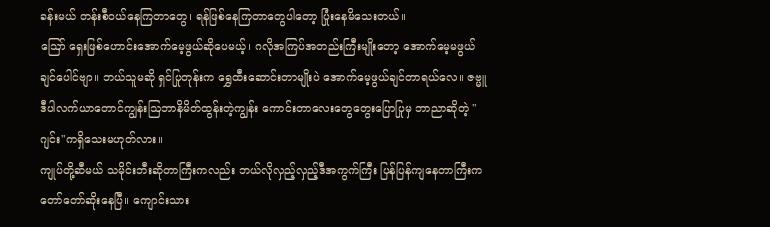ခန်းမယ် တန်းစီဝယ်နေကြတာတွေ၊ ရန်ဖြစ်နေကြတာတွေပါတော့ ပြုံးနေမိသေးတယ်။
ဪ ရှေးဖြစ်ဟောင်းအောက်မေ့ဖွယ်ဆိုပေမယ့်၊ ဂလိုအကြပ်အတည်းကြီးမျိုးတော့ အောက်မေ့မဖွယ်ချင်ပေါင်ဗျာ။ ဘယ်သူမဆို ရှင်ပြုတုန်းက ရွှေထီးဆောင်းတာမျိုးပဲ အောက်မေ့ဖွယ်ချင်တာရယ်လေ။ ဇဗ္မူဒီပါလက်ယာတောင်ကျွန်းဩဘာနိမိတ်ထွန်းတဲ့ကျွန်း ကောင်းတာလေးတွေတွေးပြောပြုမှ ဘာညာဆိုတဲ့ "ဂျင်း"ကရှိသေးမဟုတ်လား။
ကျုပ်တို့ဆီမယ် သမိုင်းဘီးဆိုတာကြီးကလည်း ဘယ်လိုလှည့်လှည့်ဒီအကွက်ကြီး ပြန်ပြန်ကျနေတာကြီးက တော်တော်ဆိုးနေပြီ။ ကျောင်းသား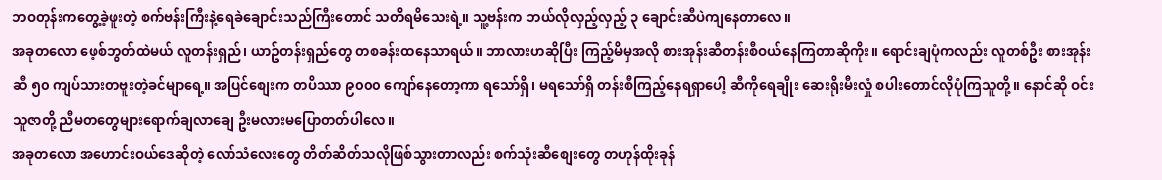ဘဝတုန်းကတွေ့ခဲ့ဖူးတဲ့ စက်ဗန်းကြီးနဲ့ရေခဲချောင်းသည်ကြီးတောင် သတိရမိသေးရဲ့။ သူ့ဗန်းက ဘယ်လိုလှည့်လှည့် ၃ ချောင်းဆီပဲကျနေတာလေ။
အခုတလော ဖေ့စ်ဘွတ်ထဲမယ် လူတန်းရှည်၊ ယာဥ်တန်းရှည်တွေ တစခန်းထနေသာရယ်။ ဘာလားဟဆိုပြီး ကြည့်မိမှအလို စားအုန်းဆီတန်းစီဝယ်နေကြတာဆိုကိုး။ ရောင်းချပုံကလည်း လူတစ်ဦး စားအုန်းဆီ ၅၀ ကျပ်သားတဗူးတဲ့ခင်မျာရေ့။ အပြင်စျေးက တပိဿာ ၉၀၀၀ ကျော်နေတော့ကာ ရသော်ရှိ၊ မရသော်ရှိ တန်းစီကြည့်နေရရှာပေါ့ ဆီကိုရေချိုး ဆေးရိုးမီးလှုံ စပါးတောင်လိုပုံကြသူတို့။ နောင်ဆို ဝင်းသူဇာတို့ ညီမတတွေများရောက်ချလာချေ ဦးမလားမပြောတတ်ပါလေ။
အခုတလော အဟောင်းဝယ်ဒေဆိုတဲ့ လော်သံလေးတွေ တိတ်ဆိတ်သလိုဖြစ်သွားတာလည်း စက်သုံးဆီစျေးတွေ တဟုန်ထိုးခုန်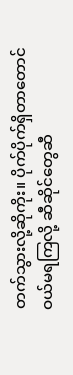တက်သွားလို့ဆိုကိုး။ ပိုက်ပိုက်ရှိတာတောင်ဝယ်မရကြလို့ ဆီဆိုင်တွေဆီ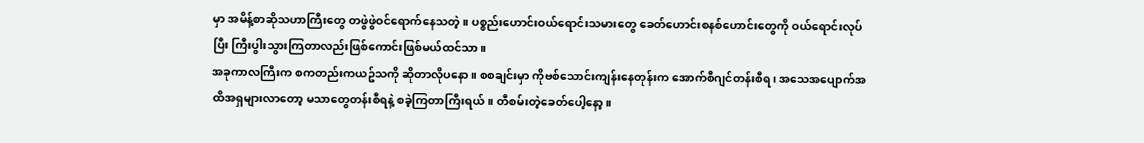မှာ အမိန့်စာဆိုသဟာကြီးတွေ တဖွဲဖွဲဝင်ရောက်နေသတဲ့။ ပစ္စည်းဟောင်းဝယ်ရောင်းသမားတွေ ခေတ်ဟောင်းစနစ်ဟောင်းတွေကို ဝယ်ရောင်းလုပ်ပြီး ကြီးပွါးသွားကြတာလည်းဖြစ်ကောင်းဖြစ်မယ်ထင်သာ။
အခုကာလကြီးက စကတည်းကယဥ်သကို ဆိုတာလိုပနော။ စစချင်းမှာ ကိုဗစ်သောင်းကျန်းနေတုန်းက အောက်စီဂျင်တန်းစီရ၊ အသေအပျောက်အထိအရှများလာတော့ မသာတွေတန်းစီရနဲ့ စခဲ့ကြတာကြီးရယ်။ တီစမ်းတဲ့ခေတ်ပေါ့နော့။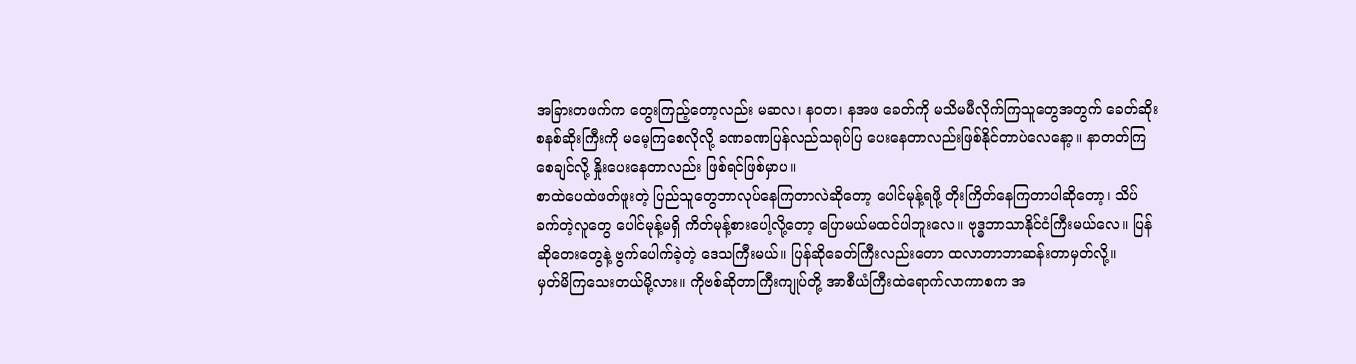အခြားတဖက်က တွေးကြည့်တော့လည်း မဆလ၊ နဝတ၊ နအဖ ခေတ်ကို မသိမမီလိုက်ကြသူတွေအတွက် ခေတ်ဆိုးစနစ်ဆိုးကြီးကို မမေ့ကြစေလိုလို့ ခဏခဏပြန်လည်သရုပ်ပြ ပေးနေတာလည်းဖြစ်နိုင်တာပဲလေနော့။ နာတတ်ကြစေချင်လို့ နှိုးပေးနေတာလည်း ဖြစ်ရင်ဖြစ်မှာပ။
စာထဲပေထဲဖတ်ဖူးတဲ့ ပြည်သူတွေဘာလုပ်နေကြတာလဲဆိုတော့ ပေါင်မုန့်ရဖို့ တိုးကြိတ်နေကြတာပါဆိုတော့၊ သိပ်ခက်တဲ့လူတွေ ပေါင်မုန့်မရှိ ကိတ်မုန့်စားပေါ့လို့တော့ ပြောမယ်မထင်ပါဘူးလေ။ ဗုဒ္ဓဘာသာနိုင်ငံကြီးမယ်လေ။ ပြန်ဆိုတေးတွေနဲ့ ဗွက်ပေါက်ခဲ့တဲ့ ဒေသကြီးမယ်။ ပြန်ဆိုခေတ်ကြီးလည်းတော ထလာတာဘာဆန်းတာမှတ်လို့။
မှတ်မိကြသေးတယ်မို့လား။ ကိုဗစ်ဆိုတာကြီးကျုပ်တို့ အာစီယံကြီးထဲရောက်လာကာစက အ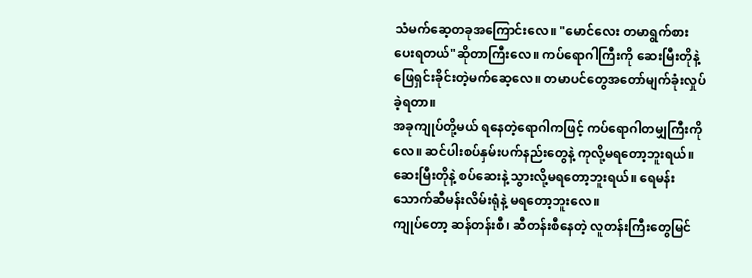သံမက်ဆေ့တခုအကြောင်းလေ။ "မောင်လေး တမာရွက်စားပေးရတယ်"ဆိုတာကြီးလေ။ ကပ်ရောဂါကြီးကို ဆေးမြီးတိုနဲ့ ဖြေရှင်းခိုင်းတဲ့မက်ဆေ့လေ။ တမာပင်တွေအတော်မျက်ခုံးလှုပ်ခဲ့ရတာ။
အခုကျုပ်တို့မယ် ရနေတဲ့ရောဂါကဖြင့် ကပ်ရောဂါတမျှကြီးကိုလေ။ ဆင်ပါးစပ်နှမ်းပက်နည်းတွေနဲ့ ကုလို့မရတော့ဘူးရယ်။ ဆေးမြီးတိုနဲ့ စပ်ဆေးနဲ့ သွားလို့မရတော့ဘူးရယ်။ ရေမန်းသောက်ဆီမန်းလိမ်းရုံနဲ့ မရတော့ဘူးလေ။
ကျုပ်တော့ ဆန်တန်းစီ၊ ဆီတန်းစီနေတဲ့ လူတန်းကြီးတွေမြင်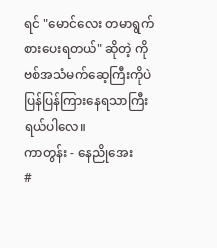ရင် "မောင်လေး တမာရွက်စားပေးရတယ်" ဆိုတဲ့ ကိုဗစ်အသံမက်ဆေ့ကြီးကိုပဲ ပြန်ပြန်ကြားနေရသာကြီးရယ်ပါလေ။
ကာတွန်း - နေညိုအေး
#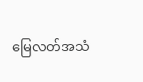မြေလတ်အသံ